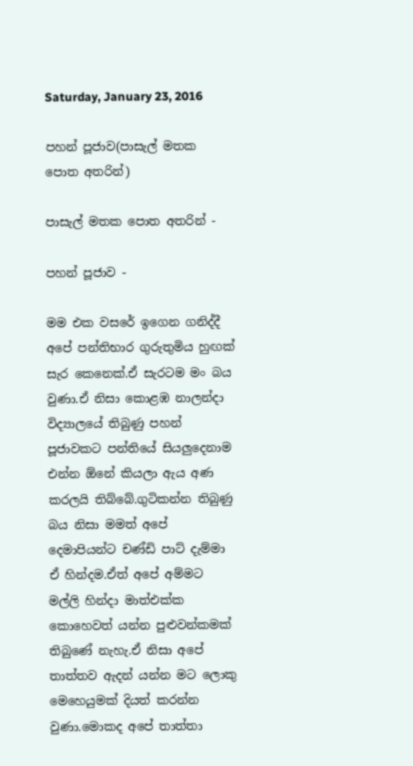Saturday, January 23, 2016

පහන් පූජාව(පාසැල් මතක පොත අතරින්)

පාසැල් මතක පොත අතරින් -

පහන් පූජාව -

මම එක වසරේ ඉගෙන ගනිද්දී අපේ පන්තිභාර ගුරුතුමිය හුඟක් සැර කෙනෙක්.ඒ සැරටම මං බය වුණා.ඒ නිසා කොළඹ නාලන්දා විද්‍යාලයේ තිබුණු පහන් පූජාවකට පන්තියේ සියලුදෙනාම එන්න ඕනේ කියලා ඇය අණ කරලයි තිබ්බේ.ගුටිකන්න තිබුණු බය නිසා මමත් අපේ දෙමාපියන්ට චණ්ඩි පාට් දැම්මා ඒ හින්දම.ඒත් අපේ අම්මට මල්ලි හින්දා මාත්එක්ක කොහෙවත් යන්න පුළුවන්කමක් තිබුණේ නැහැ.ඒ නිසා අපේ තාත්තව ඇදන් යන්න මට ලොකු මෙහෙයුමක් දියත් කරන්න වුණා.මොකද අපේ තාත්තා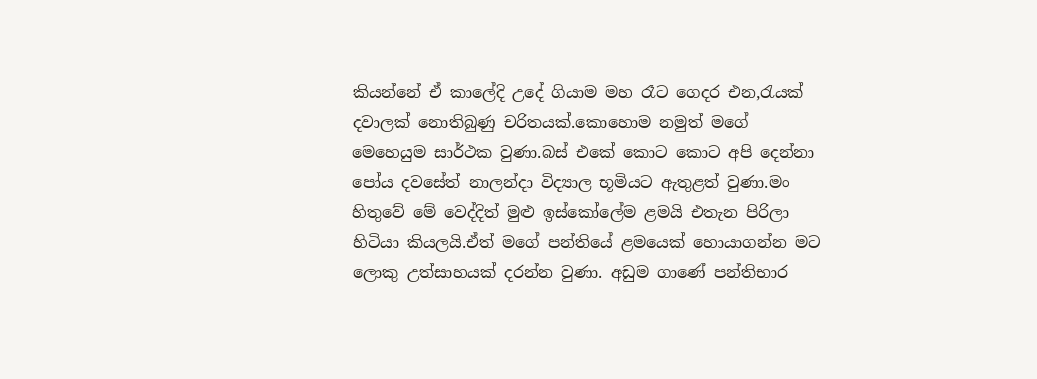කියන්නේ ඒ කාලේදි උදේ ගියාම මහ රෑට ගෙදර එන,රැයක් දවාලක් නොතිබුණු චරිතයක්.කොහොම නමුත් මගේ මෙහෙයුම සාර්ථක වුණා.බස් එකේ කොට කොට අපි දෙන්නා පෝය දවසේත් නාලන්දා විද්‍යාල භූමියට ඇතුළත් වුණා.මං හිතුවේ මේ වෙද්දිත් මුළු ඉස්කෝලේම ළමයි එතැන පිරිලා හිටියා කියලයි.ඒත් මගේ පන්තියේ ළමයෙක් හොයාගන්න මට ලොකු උත්සාහයක් දරන්න වුණා. අඩුම ගාණේ පන්තිභාර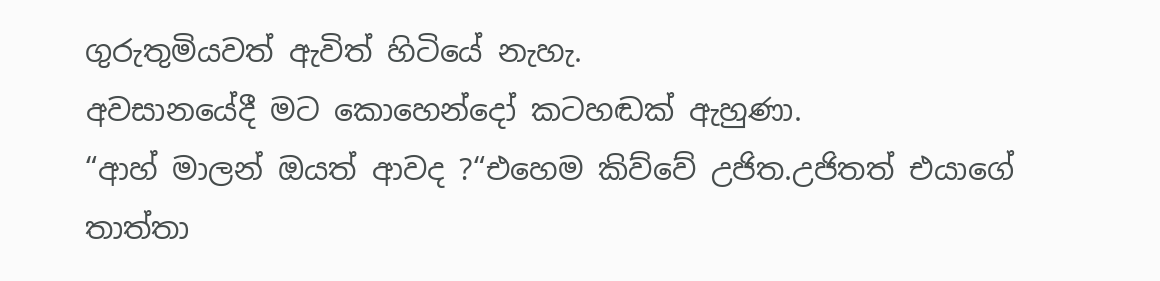ගුරුතුමියවත් ඇවිත් හිටියේ නැහැ.
අවසානයේදී මට කොහෙන්දෝ කටහඬක් ඇහුණා.
“ආහ් මාලන් ඔයත් ආවද ?“එහෙම කිව්වේ උජිත.උජිතත් එයාගේ තාත්තා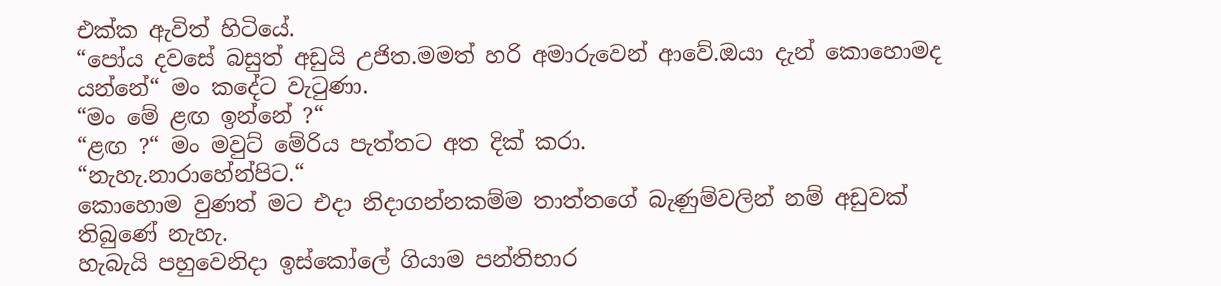එක්ක ඇවිත් හිටියේ.
“පෝය දවසේ බසුත් අඩුයි උජිත.මමත් හරි අමාරුවෙන් ආවේ.ඔයා දැන් කොහොමද යන්නේ“ මං කදේට වැටුණා.
“මං මේ ළඟ ඉන්නේ ?“
“ළඟ ?“ මං මවුට් මේරිය පැත්තට අත දික් කරා.
“නැහැ.නාරාහේන්පිට.“
කොහොම වුණත් මට එදා නිදාගන්නකම්ම තාත්තගේ බැණුම්වලින් නම් අඩුවක් තිබුණේ නැහැ.
හැබැයි පහුවෙනිදා ඉස්කෝලේ ගියාම පන්තිභාර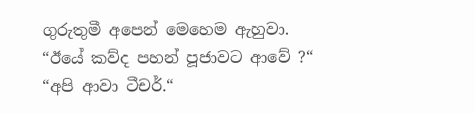ගුරුතුමී අපෙන් මෙහෙම ඇහුවා.
“ඊයේ කව්ද පහන් පූජාවට ආවේ ?“
“අපි ආවා ටීචර්.“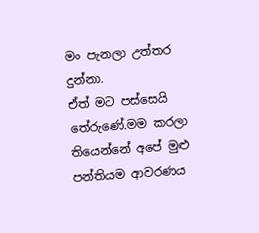මං පැනලා උත්තර දුන්නා.
ඒත් මට පස්සෙයි තේරුණේ.මම කරලා තියෙන්නේ අපේ මුළු පන්තියම ආවරණය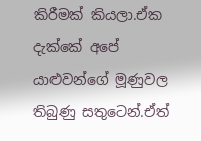කිරීමක් කියලා.ඒක දැක්කේ අපේ යාළුවන්ගේ මූණුවල තිබුණු සතුටෙන්.ඒත්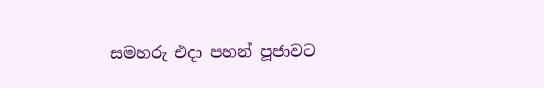සමහරු එදා පහන් පූජාවට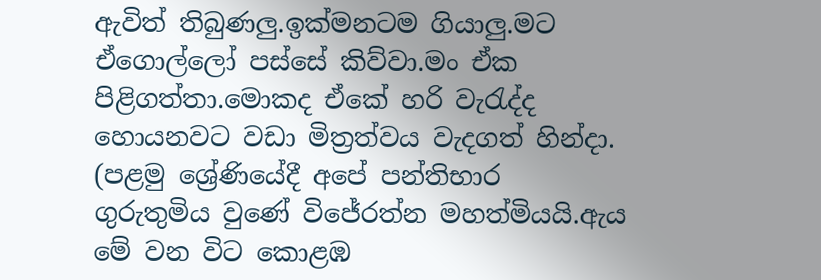ඇවිත් තිබුණලු.ඉක්මනටම ගියාලු.මට ඒගොල්ලෝ පස්සේ කිව්වා.මං ඒක පිළිගත්තා.මොකද ඒකේ හරි වැරැද්ද හොයනවට වඩා මිත්‍රත්වය වැදගත් හින්දා.
(පළමු ශ්‍රේණියේදී අපේ පන්තිභාර ගුරුතුමිය වුණේ විජේරත්න මහත්මියයි.ඇය මේ වන විට කොළඹ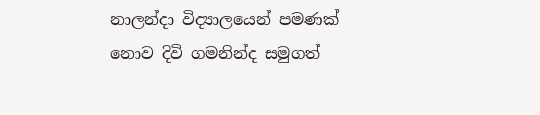නාලන්දා විද්‍යාලයෙන් පමණක් නොව දිවි ගමනින්ද සමුගත්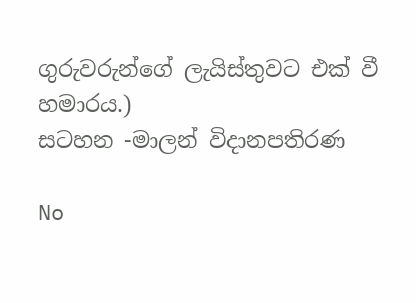ගුරුවරුන්ගේ ලැයිස්තුවට එක් වී හමාරය.)
සටහන -මාලන් විදානපතිරණ

No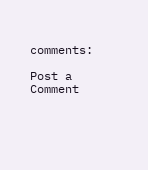comments:

Post a Comment